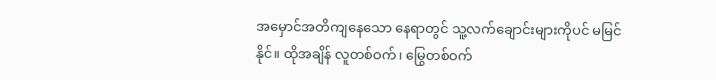အမှောင်အတိကျနေသော နေရာတွင် သူ့လက်ချောင်းများကိုပင် မမြင်နိုင်။ ထိုအချိန် လူတစ်ဝက်၊ မြွေတစ်ဝက်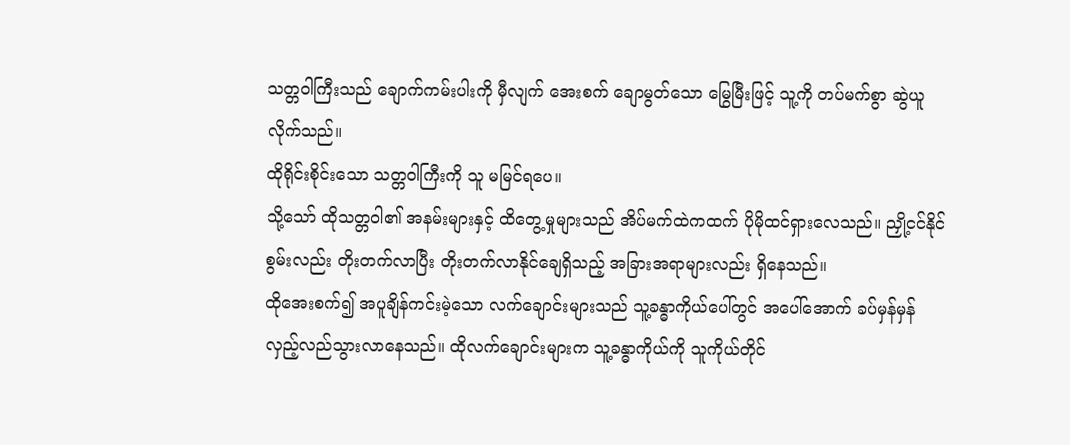သတ္တဝါကြီးသည် ချောက်ကမ်းပါးကို မှီလျက် အေးစက် ချောမွတ်သော မြွေမြီးဖြင့် သူ့ကို တပ်မက်စွာ ဆွဲယူလိုက်သည်။
ထိုရိုင်းစိုင်းသော သတ္တဝါကြီးကို သူ မမြင်ရပေ။
သို့သော် ထိုသတ္တဝါ၏ အနမ်းများနှင့် ထိတွေ့မှုများသည် အိပ်မက်ထဲကထက် ပိုမိုထင်ရှားလေသည်။ ညှို့ငင်နိုင်စွမ်းလည်း တိုးတက်လာပြီး တိုးတက်လာနိုင်ချေရှိသည့် အခြားအရာများလည်း ရှိနေသည်။
ထိုအေးစက်၍ အပူချိန်ကင်းမဲ့သော လက်ချောင်းများသည် သူ့ခန္ဓာကိုယ်ပေါ်တွင် အပေါ်အောက် ခပ်မှန်မှန် လှည့်လည်သွားလာနေသည်။ ထိုလက်ချောင်းများက သူ့ခန္ဓာကိုယ်ကို သူကိုယ်တိုင်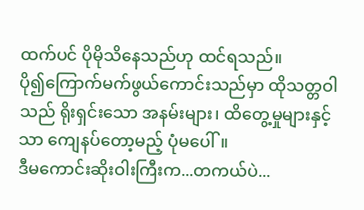ထက်ပင် ပိုမိုသိနေသည်ဟု ထင်ရသည်။
ပို၍ကြောက်မက်ဖွယ်ကောင်းသည်မှာ ထိုသတ္တဝါသည် ရိုးရှင်းသော အနမ်းများ၊ ထိတွေ့မှုများနှင့်သာ ကျေနပ်တော့မည့် ပုံမပေါ်။
ဒီမကောင်းဆိုးဝါးကြီးက...တကယ်ပဲ...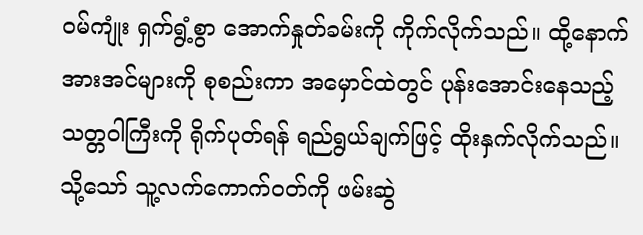ဝမ်ကျုံး ရှက်ရွံ့စွာ အောက်နှုတ်ခမ်းကို ကိုက်လိုက်သည်။ ထို့နောက် အားအင်များကို စုစည်းကာ အမှောင်ထဲတွင် ပုန်းအောင်းနေသည့် သတ္တဝါကြီးကို ရိုက်ပုတ်ရန် ရည်ရွယ်ချက်ဖြင့် ထိုးနှက်လိုက်သည်။ သို့သော် သူ့လက်ကောက်ဝတ်ကို ဖမ်းဆွဲ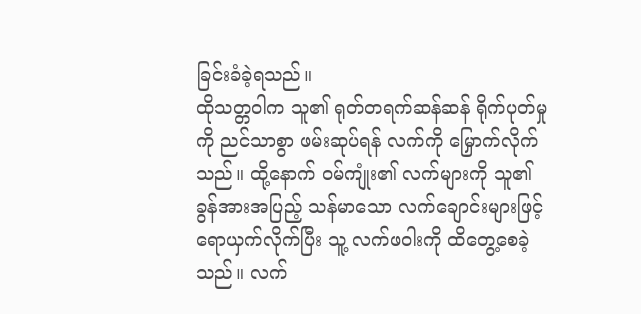ခြင်းခံခဲ့ရသည်။
ထိုသတ္တဝါက သူ၏ ရုတ်တရက်ဆန်ဆန် ရိုက်ပုတ်မှုကို ညင်သာစွာ ဖမ်းဆုပ်ရန် လက်ကို မြှောက်လိုက်သည်။ ထို့နောက် ဝမ်ကျုံး၏ လက်များကို သူ၏ ခွန်အားအပြည့် သန်မာသော လက်ချောင်းများဖြင့် ရောယှက်လိုက်ပြီး သူ့ လက်ဖဝါးကို ထိတွေ့စေခဲ့သည်။ လက်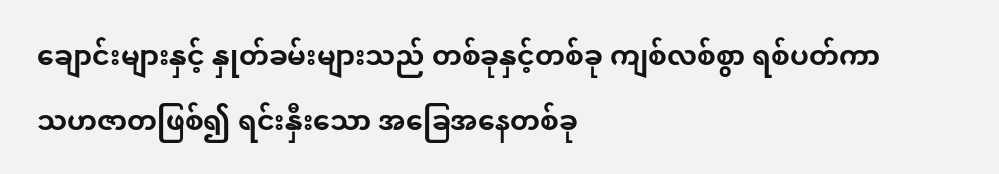ချောင်းများနှင့် နှုတ်ခမ်းများသည် တစ်ခုနှင့်တစ်ခု ကျစ်လစ်စွာ ရစ်ပတ်ကာ သဟဇာတဖြစ်၍ ရင်းနှီးသော အခြေအနေတစ်ခု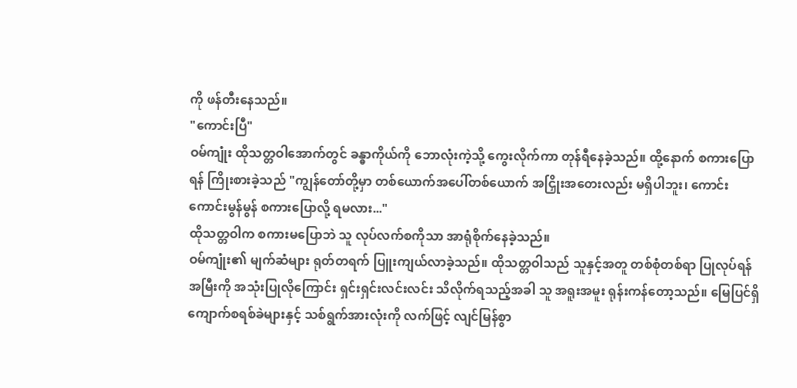ကို ဖန်တီးနေသည်။
"ကောင်းပြီ"
ဝမ်ကျုံး ထိုသတ္တဝါအောက်တွင် ခန္ဓာကိုယ်ကို ဘောလုံးကဲ့သို့ ကွေးလိုက်ကာ တုန်ရီနေခဲ့သည်။ ထို့နောက် စကားပြောရန် ကြိုးစားခဲ့သည် "ကျွန်တော်တို့မှာ တစ်ယောက်အပေါ်တစ်ယောက် အငြှိုးအတေးလည်း မရှိပါဘူး၊ ကောင်းကောင်းမွန်မွန် စကားပြောလို့ ရမလား..."
ထိုသတ္တဝါက စကားမပြောဘဲ သူ လုပ်လက်စကိုသာ အာရုံစိုက်နေခဲ့သည်။
ဝမ်ကျုံး၏ မျက်ဆံများ ရုတ်တရက် ပြူးကျယ်လာခဲ့သည်။ ထိုသတ္တဝါသည် သူနှင့်အတူ တစ်စုံတစ်ရာ ပြုလုပ်ရန် အမြီးကို အသုံးပြုလိုကြောင်း ရှင်းရှင်းလင်းလင်း သိလိုက်ရသည့်အခါ သူ အရူးအမူး ရုန်းကန်တော့သည်။ မြေပြင်ရှိ ကျောက်စရစ်ခဲများနှင့် သစ်ရွက်အားလုံးကို လက်ဖြင့် လျင်မြန်စွာ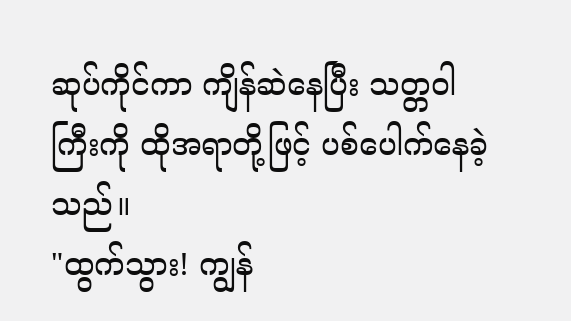ဆုပ်ကိုင်ကာ ကျိန်ဆဲနေပြီး သတ္တဝါကြီးကို ထိုအရာတို့ဖြင့် ပစ်ပေါက်နေခဲ့သည်။
"ထွက်သွား! ကျွန်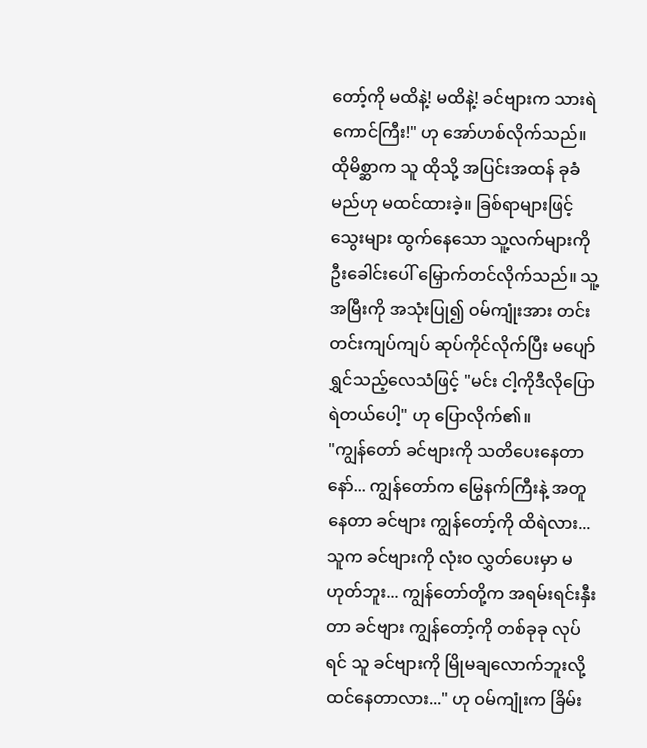တော့်ကို မထိနဲ့! မထိနဲ့! ခင်ဗျားက သားရဲကောင်ကြီး!" ဟု အော်ဟစ်လိုက်သည်။
ထိုမိစ္ဆာက သူ ထိုသို့ အပြင်းအထန် ခုခံမည်ဟု မထင်ထားခဲ့။ ခြစ်ရာများဖြင့် သွေးများ ထွက်နေသော သူ့လက်များကို ဦးခေါင်းပေါ် မြှောက်တင်လိုက်သည်။ သူ့အမြီးကို အသုံးပြု၍ ဝမ်ကျုံးအား တင်းတင်းကျပ်ကျပ် ဆုပ်ကိုင်လိုက်ပြီး မပျော်ရွှင်သည့်လေသံဖြင့် "မင်း ငါ့ကိုဒီလိုပြောရဲတယ်ပေါ့" ဟု ပြောလိုက်၏။
"ကျွန်တော် ခင်ဗျားကို သတိပေးနေတာနော်... ကျွန်တော်က မြွေနက်ကြီးနဲ့ အတူနေတာ ခင်ဗျား ကျွန်တော့်ကို ထိရဲလား...သူက ခင်ဗျားကို လုံးဝ လွှတ်ပေးမှာ မဟုတ်ဘူး... ကျွန်တော်တို့က အရမ်းရင်းနှီးတာ ခင်ဗျား ကျွန်တော့်ကို တစ်ခုခု လုပ်ရင် သူ ခင်ဗျားကို မြိုမချလောက်ဘူးလို့ ထင်နေတာလား..." ဟု ဝမ်ကျုံးက ခြိမ်း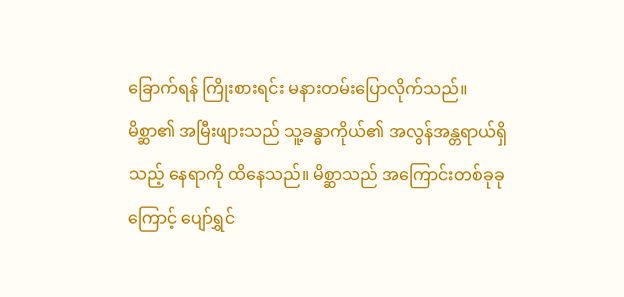ခြောက်ရန် ကြိုးစားရင်း မနားတမ်းပြောလိုက်သည်။
မိစ္ဆာ၏ အမြီးဖျားသည် သူ့ခန္ဓာကိုယ်၏ အလွန်အန္တရာယ်ရှိသည့် နေရာကို ထိနေသည်။ မိစ္ဆာသည် အကြောင်းတစ်ခုခုကြောင့် ပျော်ရွှင်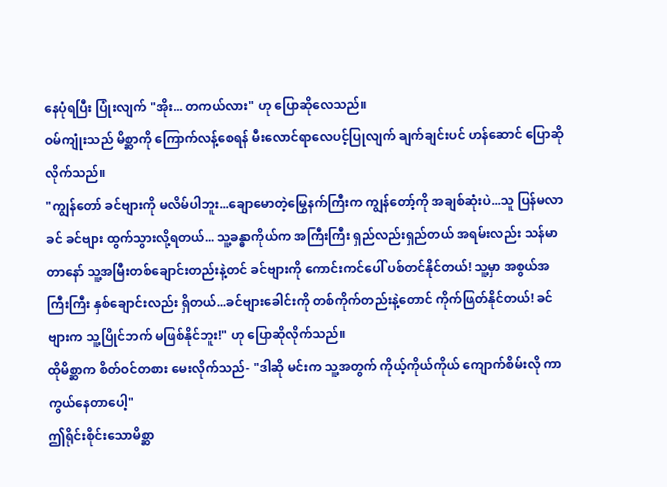နေပုံရပြီး ပြုံးလျက် "အိုး... တကယ်လား" ဟု ပြောဆိုလေသည်။
ဝမ်ကျုံးသည် မိစ္ဆာကို ကြောက်လန့်စေရန် မီးလောင်ရာလေပင့်ပြုလျက် ချက်ချင်းပင် ဟန်ဆောင် ပြောဆိုလိုက်သည်။
"ကျွန်တော် ခင်ဗျားကို မလိမ်ပါဘူး...ချောမောတဲ့မြွေနက်ကြီးက ကျွန်တော့်ကို အချစ်ဆုံးပဲ...သူ ပြန်မလာခင် ခင်ဗျား ထွက်သွားလို့ရတယ်... သူ့ခန္ဓာကိုယ်က အကြီးကြီး ရှည်လည်းရှည်တယ် အရမ်းလည်း သန်မာတာနော် သူ့အမြီးတစ်ချောင်းတည်းနဲ့တင် ခင်ဗျားကို ကောင်းကင်ပေါ် ပစ်တင်နိုင်တယ်! သူ့မှာ အစွယ်အကြီးကြီး နှစ်ချောင်းလည်း ရှိတယ်...ခင်ဗျားခေါင်းကို တစ်ကိုက်တည်းနဲ့တောင် ကိုက်ဖြတ်နိုင်တယ်! ခင်ဗျားက သူ့ပြိုင်ဘက် မဖြစ်နိုင်ဘူး!" ဟု ပြောဆိုလိုက်သည်။
ထိုမိစ္ဆာက စိတ်ဝင်တစား မေးလိုက်သည်- "ဒါဆို မင်းက သူ့အတွက် ကိုယ့်ကိုယ်ကိုယ် ကျောက်စိမ်းလို ကာကွယ်နေတာပေါ့"
ဤရိုင်းစိုင်းသောမိစ္ဆာ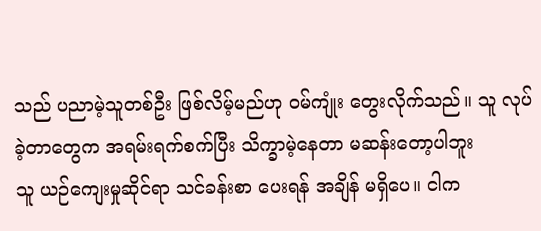သည် ပညာမဲ့သူတစ်ဦး ဖြစ်လိမ့်မည်ဟု ဝမ်ကျုံး တွေးလိုက်သည်။ သူ လုပ်ခဲ့တာတွေက အရမ်းရက်စက်ပြီး သိက္ခာမဲ့နေတာ မဆန်းတော့ပါဘူး
သူ ယဉ်ကျေးမှုဆိုင်ရာ သင်ခန်းစာ ပေးရန် အချိန် မရှိပေ။ ငါက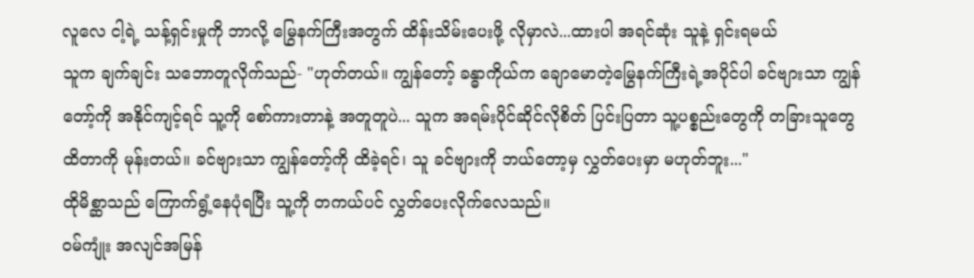လူလေ ငါ့ရဲ့ သန့်ရှင်းမှုကို ဘာလို့ မြွေနက်ကြီးအတွက် ထိန်းသိမ်းပေးဖို့ လိုမှာလဲ...ထားပါ အရင်ဆုံး သူနဲ့ ရှင်းရမယ်
သူက ချက်ချင်း သဘောတူလိုက်သည်- "ဟုတ်တယ်။ ကျွန်တော့် ခန္ဓာကိုယ်က ချောမောတဲ့မြွေနက်ကြီးရဲ့အပိုင်ပါ ခင်ဗျားသာ ကျွန်တော့်ကို အနိုင်ကျင့်ရင် သူ့ကို စော်ကားတာနဲ့ အတူတူပဲ... သူက အရမ်းပိုင်ဆိုင်လိုစိတ် ပြင်းပြတာ သူ့ပစ္စည်းတွေကို တခြားသူတွေ ထိတာကို မုန်းတယ်။ ခင်ဗျားသာ ကျွန်တော့်ကို ထိခဲ့ရင်၊ သူ ခင်ဗျားကို ဘယ်တော့မှ လွှတ်ပေးမှာ မဟုတ်ဘူး..."
ထိုမိစ္ဆာသည် ကြောက်ရွံ့နေပုံရပြီး သူ့ကို တကယ်ပင် လွှတ်ပေးလိုက်လေသည်။
ဝမ်ကျုံး အလျင်အမြန်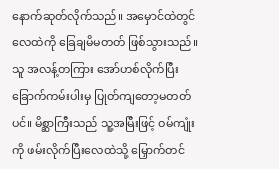နောက်ဆုတ်လိုက်သည်။ အမှောင်ထဲတွင် လေထဲကို ခြေချမိမတတ် ဖြစ်သွားသည်။ သူ အလန့်တကြား အော်ဟစ်လိုက်ပြီး ခြောက်ကမ်းပါးမှ ပြုတ်ကျတော့မတတ်ပင်။ မိစ္ဆာကြီးသည် သူ့အမြီးဖြင့် ဝမ်ကျုံးကို ဖမ်းလိုက်ပြီးလေထဲသို့ မြှောက်တင်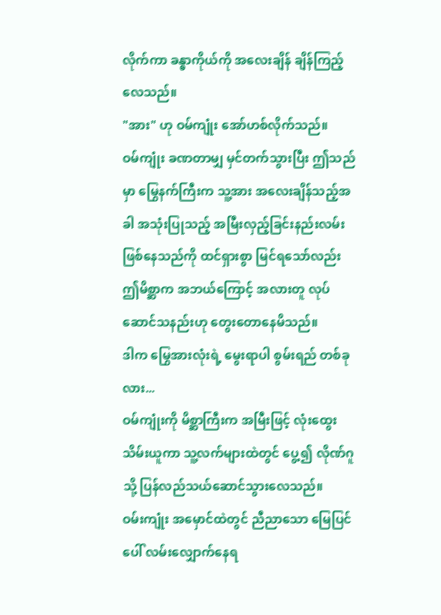လိုက်ကာ ခန္ဓာကိုယ်ကို အလေးချိန် ချိန်ကြည့်လေသည်။
"အား" ဟု ဝမ်ကျုံး အော်ဟစ်လိုက်သည်။
ဝမ်ကျုံး ခဏတာမျှ မှင်တက်သွားပြီး ဤသည်မှာ မြွေနက်ကြီးက သူ့အား အလေးချိန်သည့်အခါ အသုံးပြုသည့် အမြီးလှည့်ခြင်းနည်းလမ်း ဖြစ်နေသည်ကို ထင်ရှားစွာ မြင်ရသော်လည်း ဤမိစ္ဆာက အဘယ်ကြောင့် အလားတူ လုပ်ဆောင်သနည်းဟု တွေးတောနေမိသည်။
ဒါက မြွေအားလုံးရဲ့ မွေးရာပါ စွမ်းရည် တစ်ခုလား...
ဝမ်ကျုံးကို မိစ္ဆာကြီးက အမြီးဖြင့် လုံးထွေးသိမ်းယူကာ သူ့လက်များထဲတွင် ပွေ့၍ လိုဏ်ဂူသို့ ပြန်လည်သယ်ဆောင်သွားလေသည်။
ဝမ်းကျုံး အမှောင်ထဲတွင် ညီညာသော မြေပြင်ပေါ် လမ်းလျှောက်နေရ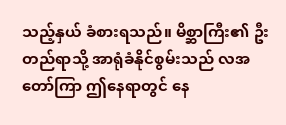သည့်နှယ် ခံစားရသည်။ မိစ္ဆာကြီး၏ ဦးတည်ရာသို့ အာရုံခံနိုင်စွမ်းသည် လအတော်ကြာ ဤနေရာတွင် နေ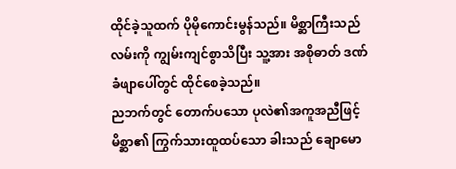ထိုင်ခဲ့သူထက် ပိုမိုကောင်းမွန်သည်။ မိစ္ဆာကြီးသည် လမ်းကို ကျွမ်းကျင်စွာသိပြီး သူ့အား အစိုဓာတ် ဒဏ်ခံဖျာပေါ်တွင် ထိုင်စေခဲ့သည်။
ညဘက်တွင် တောက်ပသော ပုလဲ၏အကူအညီဖြင့် မိစ္ဆာ၏ ကြွက်သားထူထပ်သော ခါးသည် ချောမော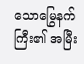သောမြွေနက်ကြီး၏ အမြီး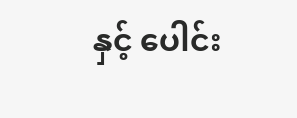နှင့် ပေါင်း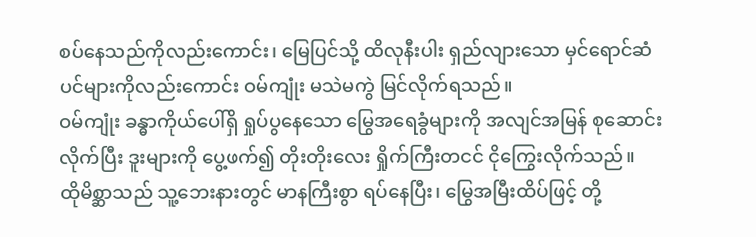စပ်နေသည်ကိုလည်းကောင်း၊ မြေပြင်သို့ ထိလုနီးပါး ရှည်လျားသော မှင်ရောင်ဆံပင်များကိုလည်းကောင်း ဝမ်ကျုံး မသဲမကွဲ မြင်လိုက်ရသည်။
ဝမ်ကျုံး ခန္ဓာကိုယ်ပေါ်ရှိ ရှုပ်ပွနေသော မြွေအရေခွံများကို အလျင်အမြန် စုဆောင်းလိုက်ပြီး ဒူးများကို ပွေ့ဖက်၍ တိုးတိုးလေး ရှိုက်ကြီးတငင် ငိုကြွေးလိုက်သည်။
ထိုမိစ္ဆာသည် သူ့ဘေးနားတွင် မာနကြီးစွာ ရပ်နေပြီး၊ မြွေအမြီးထိပ်ဖြင့် တို့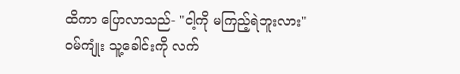ထိကာ ပြောလာသည်- "ငါ့ကို မကြည့်ရဲဘူးလား"
ဝမ်ကျုံး သူ့ခေါင်းကို လက်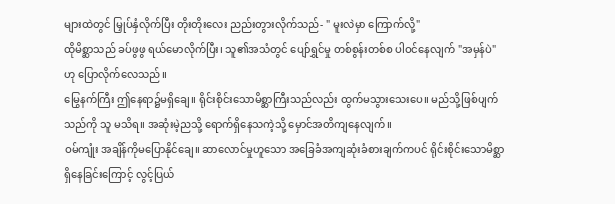များထဲတွင် မြှုပ်နှံလိုက်ပြီး တိုးတိုးလေး ညည်းတွားလိုက်သည်- " မူးလဲမှာ ကြောက်လို့"
ထိုမိစ္ဆာသည် ခပ်ဖွဖွ ရယ်မောလိုက်ပြီး၊ သူ၏အသံတွင် ပျော်ရွှင်မှု တစ်စွန်းတစ်စ ပါဝင်နေလျက် "အမှန်ပဲ" ဟု ပြောလိုက်လေသည်။
မြွေနက်ကြီး ဤနေရာ၌မရှိချေ။ ရိုင်းစိုင်းသောမိစ္ဆာကြီးသည်လည်း ထွက်မသွားသေးပေ။ မည်သို့ဖြစ်ပျက်သည်ကို သူ မသိရ။ အဆုံးမဲ့ညသို့ ရောက်ရှိနေသကဲ့သို့ မှောင်အတိကျနေလျက်။
ဝမ်ကျုံး အချိန်ကိုမပြောနိုင်ချေ။ ဆာလောင်မှုဟူသော အခြေခံအကျဆုံးခံစားချက်ကပင် ရိုင်းစိုင်းသောမိစ္ဆာ ရှိနေခြင်းကြောင့် လွင့်ပြယ်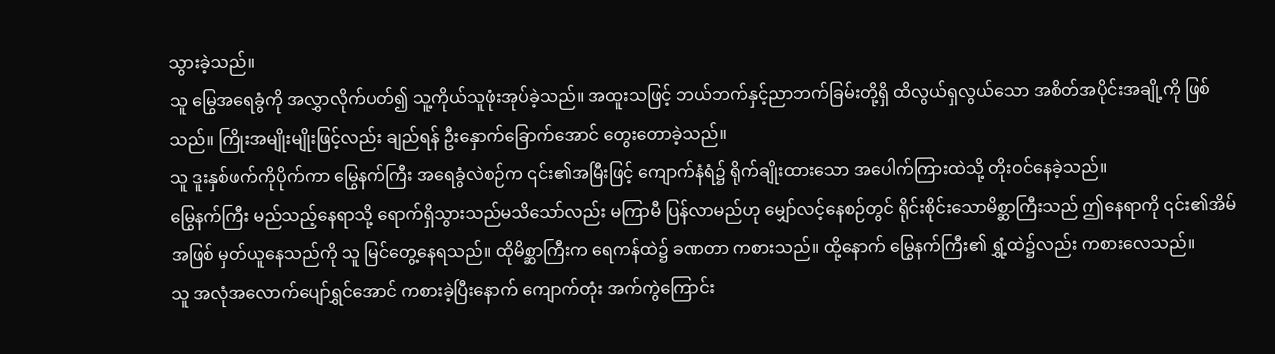သွားခဲ့သည်။
သူ မြွေအရေခွံကို အလွှာလိုက်ပတ်၍ သူ့ကိုယ်သူဖုံးအုပ်ခဲ့သည်။ အထူးသဖြင့် ဘယ်ဘက်နှင့်ညာဘက်ခြမ်းတို့ရှိ ထိလွယ်ရှလွယ်သော အစိတ်အပိုင်းအချို့ကို ဖြစ်သည်။ ကြိုးအမျိုးမျိုးဖြင့်လည်း ချည်ရန် ဦးနှောက်ခြောက်အောင် တွေးတောခဲ့သည်။
သူ ဒူးနှစ်ဖက်ကိုပိုက်ကာ မြွေနက်ကြီး အရေခွံလဲစဉ်က ၎င်း၏အမြီးဖြင့် ကျောက်နံရံ၌ ရိုက်ချိုးထားသော အပေါက်ကြားထဲသို့ တိုးဝင်နေခဲ့သည်။
မြွေနက်ကြီး မည်သည့်နေရာသို့ ရောက်ရှိသွားသည်မသိသော်လည်း မကြာမီ ပြန်လာမည်ဟု မျှော်လင့်နေစဉ်တွင် ရိုင်းစိုင်းသောမိစ္ဆာကြီးသည် ဤနေရာကို ၎င်း၏အိမ်အဖြစ် မှတ်ယူနေသည်ကို သူ မြင်တွေ့နေရသည်။ ထိုမိစ္ဆာကြီးက ရေကန်ထဲ၌ ခဏတာ ကစားသည်။ ထို့နောက် မြွေနက်ကြီး၏ ရွှံ့ထဲ၌လည်း ကစားလေသည်။
သူ အလုံအလောက်ပျော်ရွှင်အောင် ကစားခဲ့ပြီးနောက် ကျောက်တုံး အက်ကွဲကြောင်း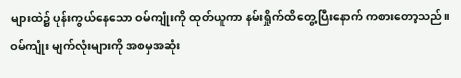များထဲ၌ ပုန်းကွယ်နေသော ဝမ်ကျုံးကို ထုတ်ယူကာ နမ်းရှိုက်ထိတွေ့ပြီးနောက် ကစားတော့သည်။
ဝမ်ကျုံး မျက်လုံးများကို အစမှအဆုံး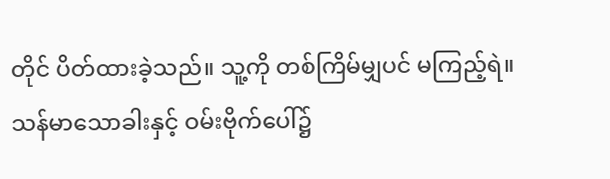တိုင် ပိတ်ထားခဲ့သည်။ သူ့ကို တစ်ကြိမ်မျှပင် မကြည့်ရဲ။
သန်မာသောခါးနှင့် ဝမ်းဗိုက်ပေါ်၌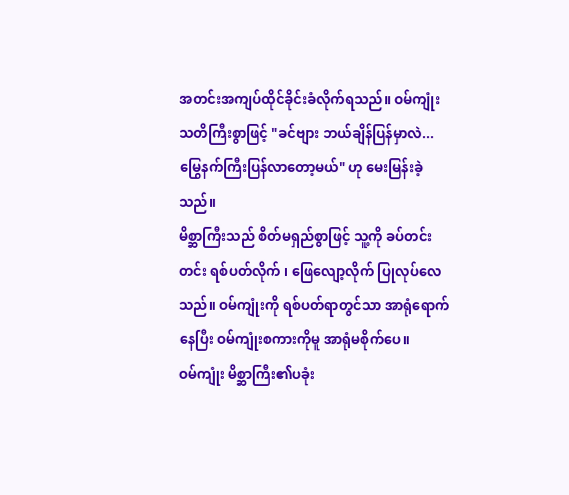အတင်းအကျပ်ထိုင်ခိုင်းခံလိုက်ရသည်။ ဝမ်ကျုံး သတိကြီးစွာဖြင့် "ခင်ဗျား ဘယ်ချိန်ပြန်မှာလဲ... မြွေနက်ကြီးပြန်လာတော့မယ်" ဟု မေးမြန်းခဲ့သည်။
မိစ္ဆာကြီးသည် စိတ်မရှည်စွာဖြင့် သူ့ကို ခပ်တင်းတင်း ရစ်ပတ်လိုက် ၊ ဖြေလျော့လိုက် ပြုလုပ်လေသည်။ ဝမ်ကျုံးကို ရစ်ပတ်ရာတွင်သာ အာရုံရောက်နေပြီး ဝမ်ကျုံးစကားကိုမူ အာရုံမစိုက်ပေ။
ဝမ်ကျုံး မိစ္ဆာကြီး၏ပခုံး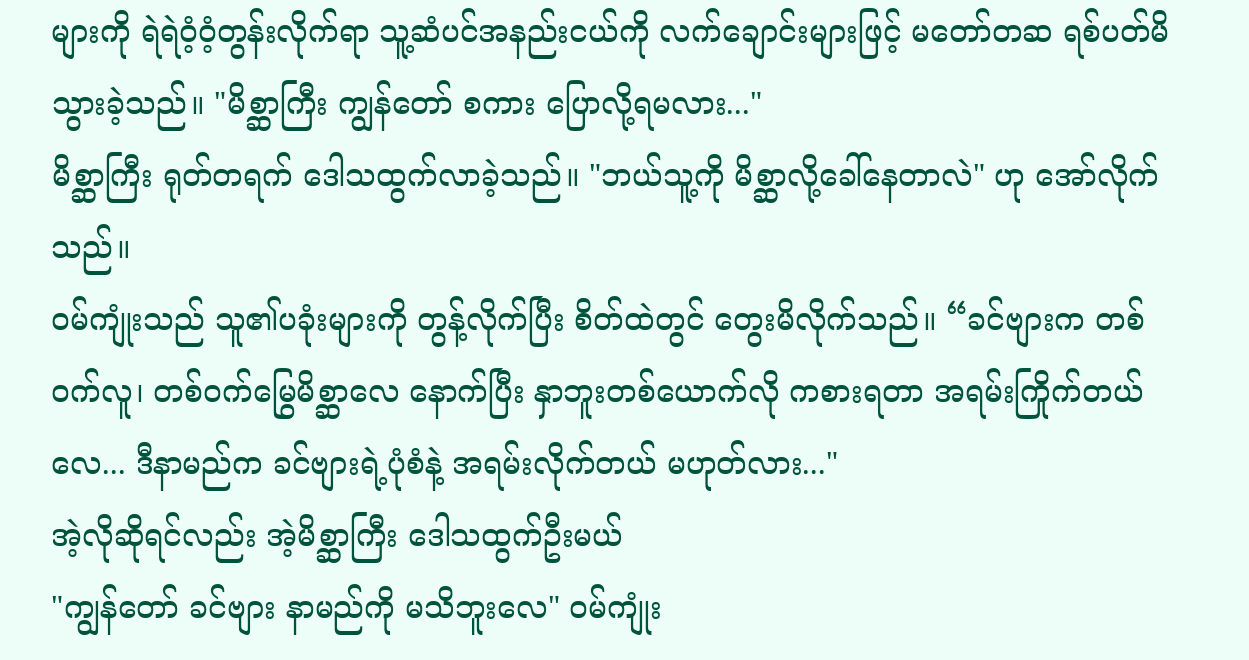များကို ရဲရဲဝံ့ဝံ့တွန်းလိုက်ရာ သူ့ဆံပင်အနည်းငယ်ကို လက်ချောင်းများဖြင့် မတော်တဆ ရစ်ပတ်မိသွားခဲ့သည်။ "မိစ္ဆာကြီး ကျွန်တော် စကား ပြောလို့ရမလား..."
မိစ္ဆာကြီး ရုတ်တရက် ဒေါသထွက်လာခဲ့သည်။ "ဘယ်သူ့ကို မိစ္ဆာလို့ခေါ်နေတာလဲ" ဟု အော်လိုက်သည်။
ဝမ်ကျုံးသည် သူ၏ပခုံးများကို တွန့်လိုက်ပြီး စိတ်ထဲတွင် တွေးမိလိုက်သည်။ “ခင်ဗျားက တစ်ဝက်လူ၊ တစ်ဝက်မြွေမိစ္ဆာလေ နောက်ပြီး နှာဘူးတစ်ယောက်လို ကစားရတာ အရမ်းကြိုက်တယ်လေ... ဒီနာမည်က ခင်ဗျားရဲ့ပုံစံနဲ့ အရမ်းလိုက်တယ် မဟုတ်လား..."
အဲ့လိုဆိုရင်လည်း အဲ့မိစ္ဆာကြီး ဒေါသထွက်ဦးမယ်
"ကျွန်တော် ခင်ဗျား နာမည်ကို မသိဘူးလေ" ဝမ်ကျုံး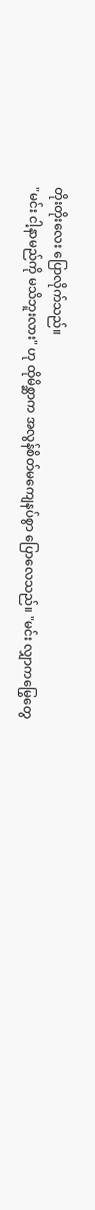တိုးတိုးလေး ပြောလိုက်သည်။
"မင်း ငါ့နာမည်ကို မသိဘူးလား" ဟု ထိုမိစ္ဆာက အလွန်စိတ်မကျေနပ်စွာ ပြောလေသည်။ "မင်း လျှာကမြွေတွေ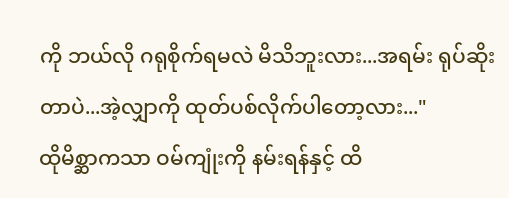ကို ဘယ်လို ဂရုစိုက်ရမလဲ မိသိဘူးလား...အရမ်း ရုပ်ဆိုးတာပဲ...အဲ့လျှာကို ထုတ်ပစ်လိုက်ပါတော့လား..."
ထိုမိစ္ဆာကသာ ဝမ်ကျုံးကို နမ်းရန်နှင့် ထိ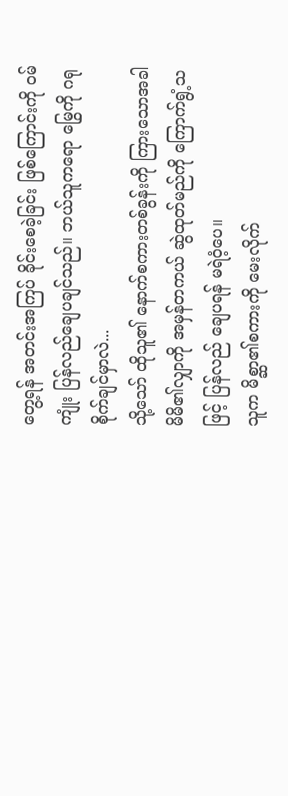တွေ့ရန် အတင်းအကြပ် ခိုင်းစေခဲ့ခြင်း ဖြစ်ကြောင်းကို ဝမ်ကျုံး ပြန်လည်ချေပချင်သည်။ ဘယ်သူကရော မြွေကို ဂရုစိုက်ချင်မှာလဲ...
သို့သော် ထိုသူ၏ နောက်စကားတစ်ခွန်းကို ကြားသောအခါ မိမိ၏လျှာကို အမှန်တကယ် ဆွဲထုတ်မည်ကို ကြောက်ရွံ့သဖြင့် ပြန်လည် ချေပရန် မရဲဝံ့ပေ။
သူက မိစ္ဆာ၏စကားကို မေးလိုက်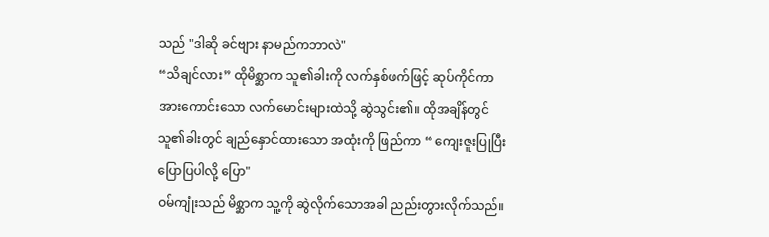သည် "ဒါဆို ခင်ဗျား နာမည်ကဘာလဲ"
“သိချင်လား” ထိုမိစ္ဆာက သူ၏ခါးကို လက်နှစ်ဖက်ဖြင့် ဆုပ်ကိုင်ကာ အားကောင်းသော လက်မောင်းများထဲသို့ ဆွဲသွင်း၏။ ထိုအချိန်တွင် သူ၏ခါးတွင် ချည်နှောင်ထားသော အထုံးကို ဖြည်ကာ “ ကျေးဇူးပြုပြီး ပြောပြပါလို့ ပြော"
ဝမ်ကျုံးသည် မိစ္ဆာက သူ့ကို ဆွဲလိုက်သောအခါ ညည်းတွားလိုက်သည်။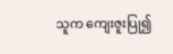သူက ကျေးဇူးပြု၍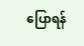ပြောရန်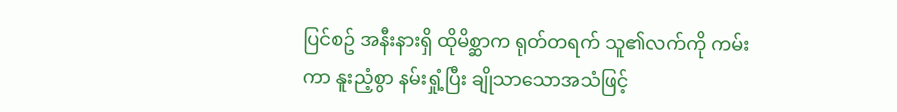ပြင်စဥ် အနီးနားရှိ ထိုမိစ္ဆာက ရုတ်တရက် သူ၏လက်ကို ကမ်းကာ နူးညံ့စွာ နမ်းရှုံ့ပြီး ချိုသာသောအသံဖြင့်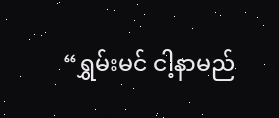“ရွှမ်းမင် ငါ့နာမည်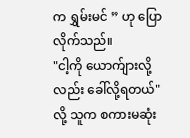က ရွှမ်းမင် ” ဟု ပြောလိုက်သည်။
"ငါ့ကို ယောက်ျားလို့လည်း ခေါ်လို့ရတယ်" လို့ သူက စကားမဆုံး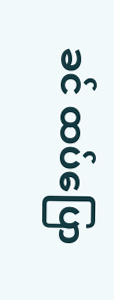ခင် ထပ်ပြော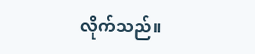လိုက်သည်။